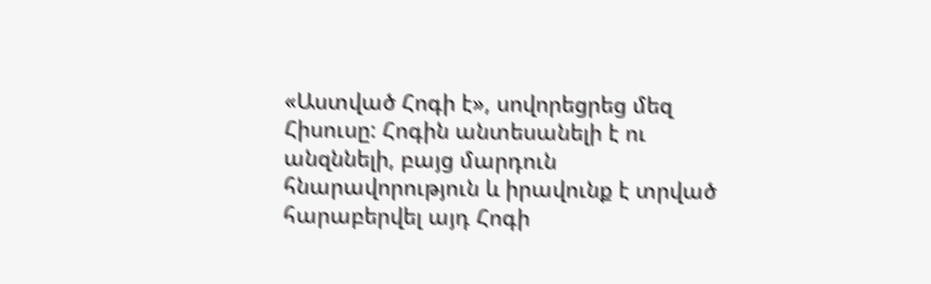«Աստված Հոգի է», սովորեցրեց մեզ Հիսուսը: Հոգին անտեսանելի է ու անզննելի, բայց մարդուն հնարավորություն և իրավունք է տրված հարաբերվել այդ Հոգի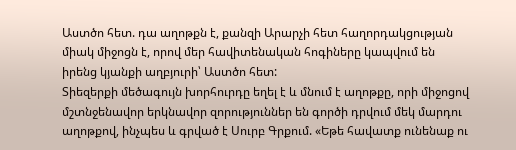Աստծո հետ. դա աղոթքն է, քանզի Արարչի հետ հաղորդակցության միակ միջոցն է, որով մեր հավիտենական հոգիները կապվում են իրենց կյանքի աղբյուրի՝ Աստծո հետ:
Տիեզերքի մեծագույն խորհուրդը եղել է և մնում է աղոթքը, որի միջոցով մշտնջենավոր երկնավոր զորություններ են գործի դրվում մեկ մարդու աղոթքով, ինչպես և գրված է Սուրբ Գրքում. «Եթե հավատք ունենաք ու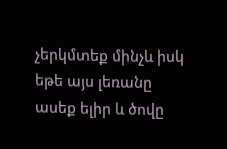չերկմտեք մինչև իսկ եթե այս լեռանը ասեք ելիր և ծովը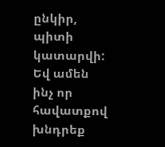ընկիր, պիտի կատարվի: Եվ ամեն ինչ որ հավատքով խնդրեք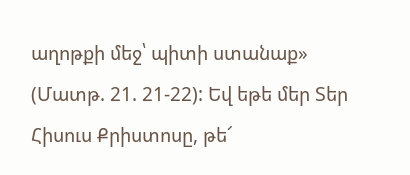աղոթքի մեջ՝ պիտի ստանաք» (Մատթ. 21. 21-22): Եվ եթե մեր Տեր Հիսուս Քրիստոսը, թե՜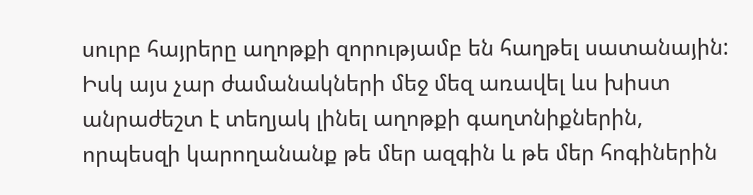սուրբ հայրերը աղոթքի զորությամբ են հաղթել սատանային: Իսկ այս չար ժամանակների մեջ մեզ առավել ևս խիստ անրաժեշտ է տեղյակ լինել աղոթքի գաղտնիքներին, որպեսզի կարողանանք թե մեր ազգին և թե մեր հոգիներին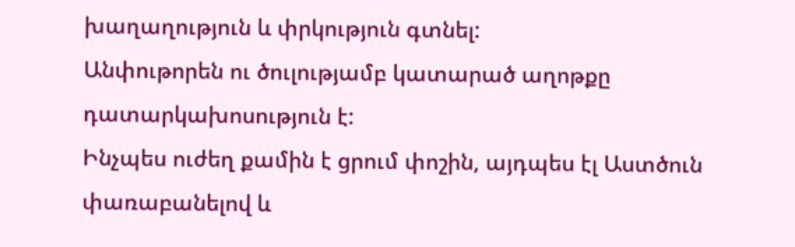խաղաղություն և փրկություն գտնել:
Անփութորեն ու ծուլությամբ կատարած աղոթքը դատարկախոսություն է:
Ինչպես ուժեղ քամին է ցրում փոշին, այդպես էլ Աստծուն փառաբանելով և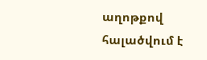աղոթքով հալածվում է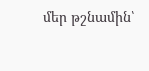մեր թշնամին՝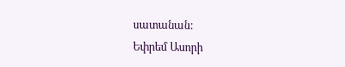սատանան:
Եփրեմ Ասորի